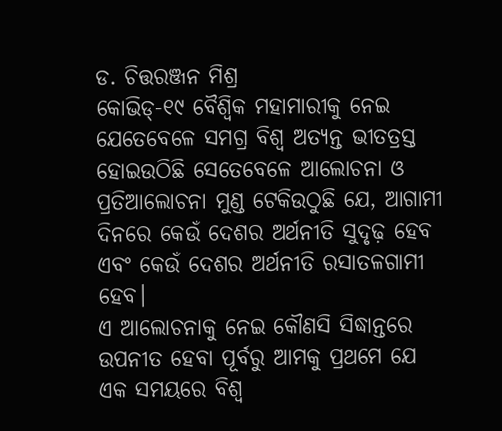ଡ. ଚିତ୍ତରଞ୍ଜନ ମିଶ୍ର
କୋଭିଡ୍-୧୯ ବୈଶ୍ୱିକ ମହାମାରୀକୁ ନେଇ ଯେତେବେଳେ ସମଗ୍ର ବିଶ୍ୱ ଅତ୍ୟନ୍ତ ଭୀତତ୍ରସ୍ତ ହୋଇଉଠିଛି ସେତେବେଳେ ଆଲୋଚନା ଓ ପ୍ରତିଆଲୋଚନା ମୁଣ୍ଡ ଟେକିଉଠୁଛି ଯେ, ଆଗାମୀ ଦିନରେ କେଉଁ ଦେଶର ଅର୍ଥନୀତି ସୁଦୃଢ଼ ହେବ ଏବଂ କେଉଁ ଦେଶର ଅର୍ଥନୀତି ରସାତଳଗାମୀ ହେବ।
ଏ ଆଲୋଚନାକୁ ନେଇ କୌଣସି ସିଦ୍ଧାନ୍ତରେ ଉପନୀତ ହେବା ପୂର୍ବରୁ ଆମକୁ ପ୍ରଥମେ ଯେ ଏକ ସମୟରେ ବିଶ୍ୱ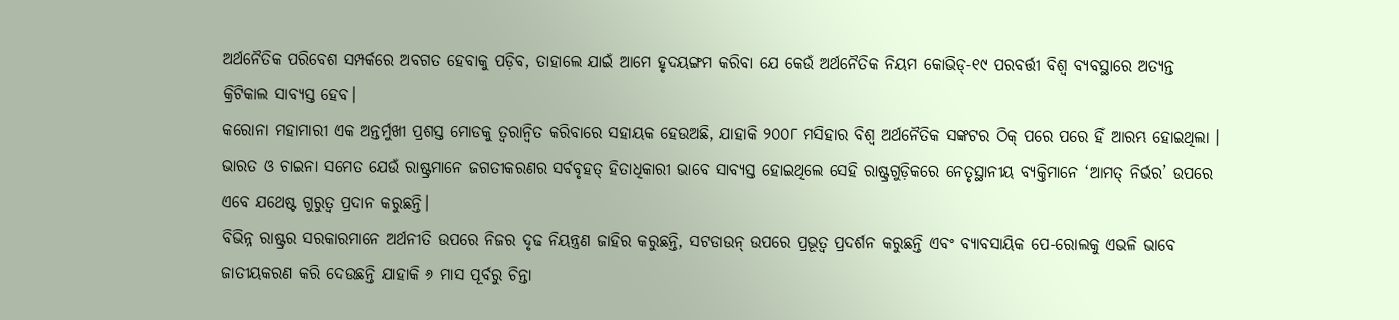ଅର୍ଥନୈତିକ ପରିବେଶ ସମ୍ପର୍କରେ ଅବଗତ ହେବାକୁ ପଡ଼ିବ, ତାହାଲେ ଯାଇଁ ଆମେ ହୃଦୟଙ୍ଗମ କରିବା ଯେ କେଉଁ ଅର୍ଥନୈତିକ ନିୟମ କୋଭିଡ୍-୧୯ ପରବର୍ତ୍ତୀ ବିଶ୍ୱ ବ୍ୟବସ୍ଥାରେ ଅତ୍ୟନ୍ତ କ୍ରିଟିକାଲ ସାବ୍ୟସ୍ତ ହେବ।
କରୋନା ମହାମାରୀ ଏକ ଅନ୍ତର୍ମୁଖୀ ପ୍ରଶସ୍ତ ମୋଡକୁ ତ୍ୱରାନ୍ବିତ କରିବାରେ ସହାୟକ ହେଉଅଛି, ଯାହାକି ୨୦୦୮ ମସିହାର ବିଶ୍ୱ ଅର୍ଥନୈତିକ ସଙ୍କଟର ଠିକ୍ ପରେ ପରେ ହିଁ ଆରମ୍ଭ ହୋଇଥିଲା ।
ଭାରତ ଓ ଚାଇନା ସମେତ ଯେଉଁ ରାଷ୍ଟ୍ରମାନେ ଜଗତୀକରଣର ସର୍ବବୃହତ୍ ହିତାଧିକାରୀ ଭାବେ ସାବ୍ୟସ୍ତ ହୋଇଥିଲେ ସେହି ରାଷ୍ଟ୍ରଗୁଡ଼ିକରେ ନେତୃସ୍ଥାନୀୟ ବ୍ୟକ୍ତିମାନେ ‘ଆମତ୍ ନିର୍ଭର’ ଉପରେ ଏବେ ଯଥେଷ୍ଟ ଗୁରୁତ୍ୱ ପ୍ରଦାନ କରୁଛନ୍ତି।
ବିଭିନ୍ନ ରାଷ୍ଟ୍ରର ସରକାରମାନେ ଅର୍ଥନୀତି ଉପରେ ନିଜର ଦୃଢ ନିୟନ୍ତ୍ରଣ ଜାହିର କରୁଛନ୍ତି, ସଟଡାଉନ୍ ଉପରେ ପ୍ରଭୂତ୍ୱ ପ୍ରଦର୍ଶନ କରୁଛନ୍ତି ଏବଂ ବ୍ୟାବସାୟିକ ପେ-ରୋଲକୁ ଏଭଳି ଭାବେ ଜାତୀୟକରଣ କରି ଦେଉଛନ୍ତି ଯାହାକି ୬ ମାସ ପୂର୍ବରୁ ଚିନ୍ତା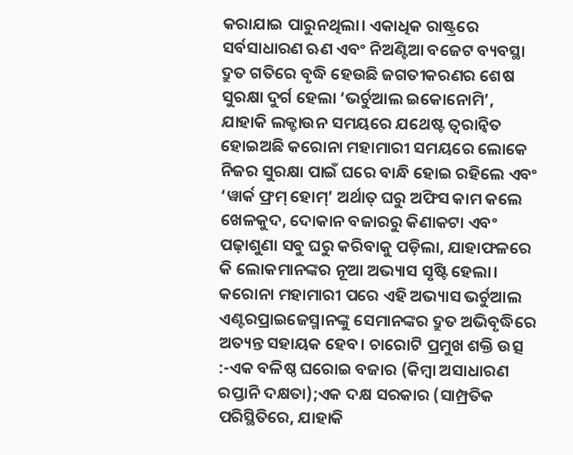କରାଯାଇ ପାରୁନଥିଲା। ଏକାଧିକ ରାଷ୍ଟ୍ରରେ ସର୍ବସାଧାରଣ ଋଣ ଏବଂ ନିଅଣ୍ଟିଆ ବଜେଟ ବ୍ୟବସ୍ଥା ଦ୍ରୁତ ଗତିରେ ବୃଦ୍ଧି ହେଉଛି ଜଗତୀକରଣର ଶେଷ ସୁରକ୍ଷା ଦୁର୍ଗ ହେଲା ‘ଭର୍ଚୁଆଲ ଇକୋନୋମି’, ଯାହାକି ଲକ୍ଡାଉନ ସମୟରେ ଯଥେଷ୍ଟ ତ୍ୱରାନ୍ବିତ ହୋଇଅଛି କରୋନା ମହାମାରୀ ସମୟରେ ଲୋକେ ନିଜର ସୁରକ୍ଷା ପାଇଁ ଘରେ ବାନ୍ଧି ହୋଇ ରହିଲେ ଏବଂ ‘ୱାର୍କ ଫ୍ରମ୍ ହୋମ୍’ ଅର୍ଥାତ୍ ଘରୁ ଅଫିସ କାମ କଲେ ଖେଳକୁଦ, ଦୋକାନ ବଜାରରୁ କିଣାକଟା ଏବଂ ପଢ଼ାଶୁଣା ସବୁ ଘରୁ କରିବାକୁ ପଡ଼ିଲା, ଯାହାଫଳରେ କି ଲୋକମାନଙ୍କର ନୂଆ ଅଭ୍ୟାସ ସୃଷ୍ଟି ହେଲା। କରୋନା ମହାମାରୀ ପରେ ଏହି ଅଭ୍ୟାସ ଭର୍ଚୁଆଲ ଏଣ୍ଟରପ୍ରାଇଜେସ୍ମାନଙ୍କୁ ସେମାନଙ୍କର ଦ୍ରୁତ ଅଭିବୃଦ୍ଧିରେ ଅତ୍ୟନ୍ତ ସହାୟକ ହେବ। ଚାରୋଟି ପ୍ରମୁଖ ଶକ୍ତି ଉତ୍ସ :-ଏକ ବଳିଷ୍ଠ ଘରୋଇ ବଜାର (କିମ୍ବା ଅସାଧାରଣ ରପ୍ତାନି ଦକ୍ଷତା);ଏକ ଦକ୍ଷ ସରକାର (ସାମ୍ପ୍ରତିକ ପରିସ୍ଥିତିରେ, ଯାହାକି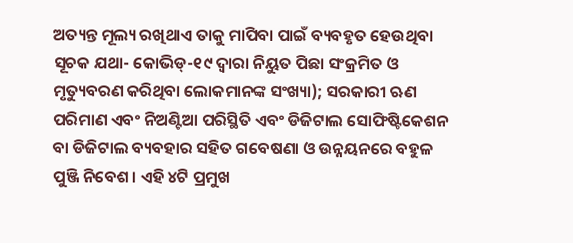ଅତ୍ୟନ୍ତ ମୂଲ୍ୟ ରଖିଥାଏ ତାକୁ ମାପିବା ପାଇଁ ବ୍ୟବହୃତ ହେଉଥିବା ସୂଚକ ଯଥା- କୋଭିଡ୍-୧୯ ଦ୍ୱାରା ନିୟୁତ ପିଛା ସଂକ୍ରମିତ ଓ ମୃତ୍ୟୁବରଣ କରିଥିବା ଲୋକମାନଙ୍କ ସଂଖ୍ୟା); ସରକାରୀ ଋଣ ପରିମାଣ ଏବଂ ନିଅଣ୍ଟିଆ ପରିସ୍ଥିତି ଏବଂ ଡିଜିଟାଲ ସୋଫିଷ୍ଟିକେଶନ ବା ଡିଜିଟାଲ ବ୍ୟବହାର ସହିତ ଗବେଷଣା ଓ ଉନ୍ନୟନରେ ବହୁଳ ପୁଞ୍ଜି ନିବେଶ। ଏହି ୪ଟି ପ୍ରମୁଖ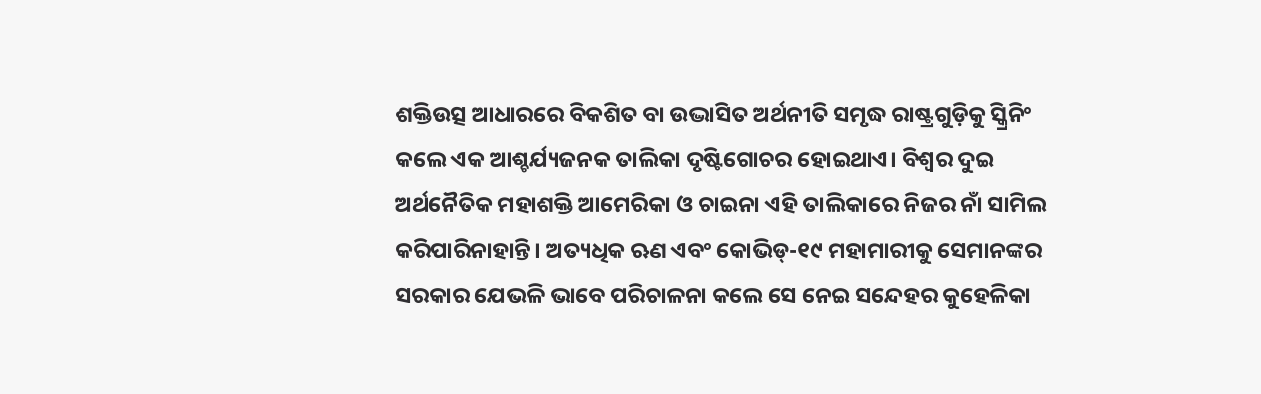ଶକ୍ତିଉତ୍ସ ଆଧାରରେ ବିକଶିତ ବା ଉଦ୍ଭାସିତ ଅର୍ଥନୀତି ସମୃଦ୍ଧ ରାଷ୍ଟ୍ରଗୁଡ଼ିକୁ ସ୍କ୍ରିନିଂ କଲେ ଏକ ଆଶ୍ଚର୍ଯ୍ୟଜନକ ତାଲିକା ଦୃଷ୍ଟିଗୋଚର ହୋଇଥାଏ। ବିଶ୍ୱର ଦୁଇ ଅର୍ଥନୈତିକ ମହାଶକ୍ତି ଆମେରିକା ଓ ଚାଇନା ଏହି ତାଲିକାରେ ନିଜର ନାଁ ସାମିଲ କରିପାରିନାହାନ୍ତି। ଅତ୍ୟଧିକ ଋଣ ଏବଂ କୋଭିଡ୍-୧୯ ମହାମାରୀକୁ ସେମାନଙ୍କର ସରକାର ଯେଭଳି ଭାବେ ପରିଚାଳନା କଲେ ସେ ନେଇ ସନ୍ଦେହର କୁହେଳିକା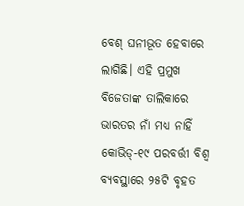ବେଶ୍ ଘନୀଭୂତ ହେବାରେ ଲାଗିଛି। ଏହି ପ୍ରମୁଖ ବିଜେତାଙ୍କ ତାଲିକାରେ ଭାରତର ନାଁ ମଧ୍ୟ ନାହିଁ କୋଭିଡ୍-୧୯ ପରବର୍ତ୍ତୀ ବିଶ୍ୱ ବ୍ୟବସ୍ଥାରେ ୨୫ଟି ବୃହତ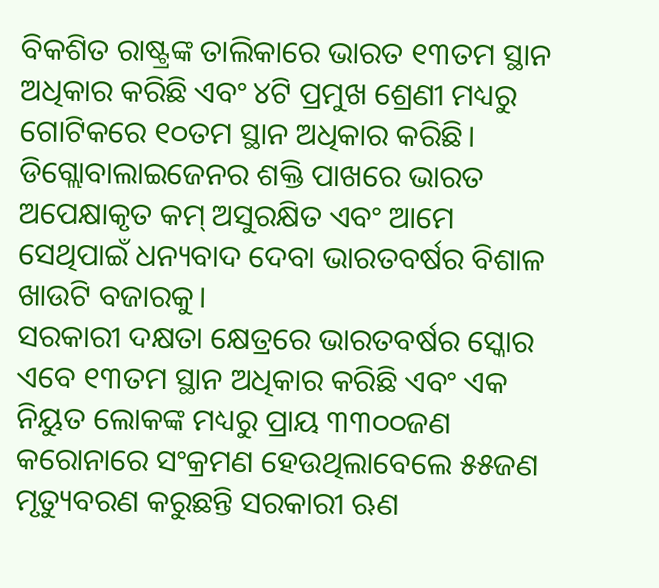ବିକଶିତ ରାଷ୍ଟ୍ରଙ୍କ ତାଲିକାରେ ଭାରତ ୧୩ତମ ସ୍ଥାନ ଅଧିକାର କରିଛି ଏବଂ ୪ଟି ପ୍ରମୁଖ ଶ୍ରେଣୀ ମଧ୍ୟରୁ ଗୋଟିକରେ ୧୦ତମ ସ୍ଥାନ ଅଧିକାର କରିଛି। ଡିଗ୍ଲୋବାଲାଇଜେନର ଶକ୍ତି ପାଖରେ ଭାରତ ଅପେକ୍ଷାକୃତ କମ୍ ଅସୁରକ୍ଷିତ ଏବଂ ଆମେ ସେଥିପାଇଁ ଧନ୍ୟବାଦ ଦେବା ଭାରତବର୍ଷର ବିଶାଳ ଖାଉଟି ବଜାରକୁ।
ସରକାରୀ ଦକ୍ଷତା କ୍ଷେତ୍ରରେ ଭାରତବର୍ଷର ସ୍କୋର ଏବେ ୧୩ତମ ସ୍ଥାନ ଅଧିକାର କରିଛି ଏବଂ ଏକ ନିୟୁତ ଲୋକଙ୍କ ମଧ୍ୟରୁ ପ୍ରାୟ ୩୩୦୦ଜଣ କରୋନାରେ ସଂକ୍ରମଣ ହେଉଥିଲାବେଲେ ୫୫ଜଣ ମୃତ୍ୟୁବରଣ କରୁଛନ୍ତି ସରକାରୀ ଋଣ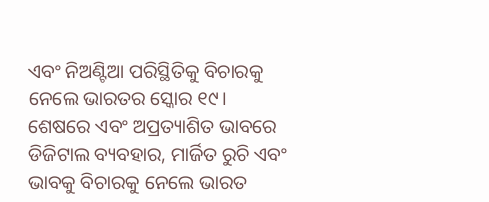ଏବଂ ନିଅଣ୍ଟିଆ ପରିସ୍ଥିତିକୁ ବିଚାରକୁ ନେଲେ ଭାରତର ସ୍କୋର ୧୯।
ଶେଷରେ ଏବଂ ଅପ୍ରତ୍ୟାଶିତ ଭାବରେ ଡିଜିଟାଲ ବ୍ୟବହାର, ମାର୍ଜିତ ରୁଚି ଏବଂ ଭାବକୁ ବିଚାରକୁ ନେଲେ ଭାରତ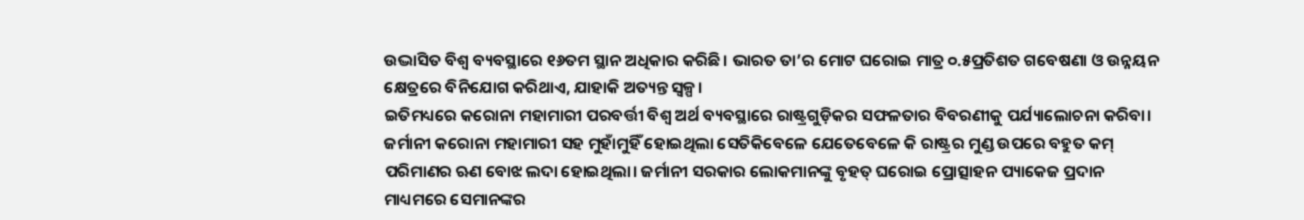ଉଦ୍ଭାସିତ ବିଶ୍ୱ ବ୍ୟବସ୍ଥାରେ ୧୬ତମ ସ୍ଥାନ ଅଧିକାର କରିଛି। ଭାରତ ତା’ର ମୋଟ ଘରୋଇ ମାତ୍ର ୦.୫ପ୍ରତିଶତ ଗବେଷଣା ଓ ଉନ୍ନୟନ କ୍ଷେତ୍ରରେ ବିନିଯୋଗ କରିଥାଏ, ଯାହାକି ଅତ୍ୟନ୍ତ ସ୍ବଳ୍ପ।
ଇତିମଧ୍ୟରେ କରୋନା ମହାମାରୀ ପରବର୍ତ୍ତୀ ବିଶ୍ୱ ଅର୍ଥ ବ୍ୟବସ୍ଥାରେ ରାଷ୍ଟ୍ରଗୁଡ଼ିକର ସଫଳତାର ବିବରଣୀକୁ ପର୍ଯ୍ୟାଲୋଚନା କରିବା।
ଜର୍ମାନୀ କରୋନା ମହାମାରୀ ସହ ମୁହାଁମୁହିଁ ହୋଇଥିଲା ସେତିକିବେଳେ ଯେତେବେଳେ କି ରାଷ୍ଟ୍ରର ମୁଣ୍ଡ ଉପରେ ବହୁତ କମ୍ ପରିମାଣର ଋଣ ବୋଝ ଲଦା ହୋଇଥିଲା। ଜର୍ମାନୀ ସରକାର ଲୋକମାନଙ୍କୁ ବୃହତ୍ ଘରୋଇ ପ୍ରୋତ୍ସାହନ ପ୍ୟାକେଜ ପ୍ରଦାନ ମାଧ୍ୟମରେ ସେମାନଙ୍କର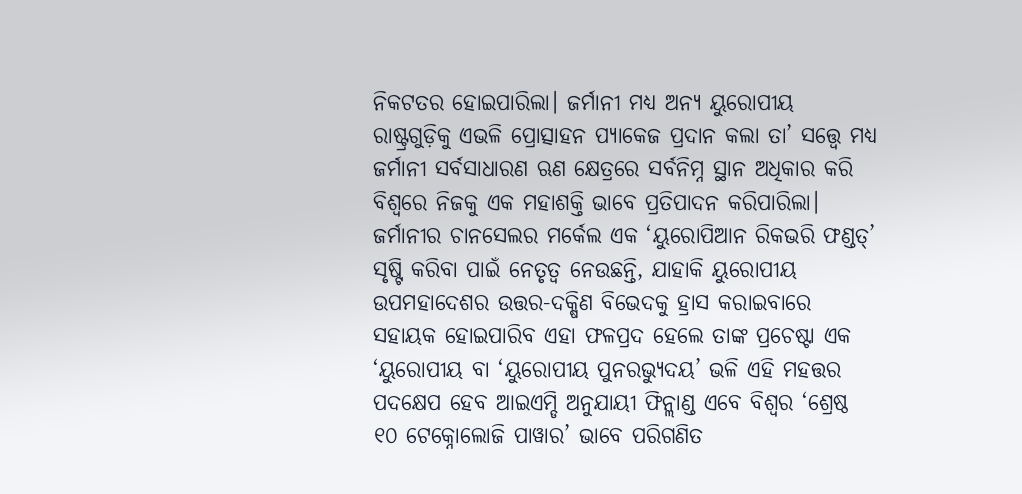ନିକଟତର ହୋଇପାରିଲା। ଜର୍ମାନୀ ମଧ୍ୟ ଅନ୍ୟ ୟୁରୋପୀୟ ରାଷ୍ଟ୍ରଗୁଡ଼ିକୁ ଏଭଳି ପ୍ରୋତ୍ସାହନ ପ୍ୟାକେଜ ପ୍ରଦାନ କଲା ତା’ ସତ୍ତ୍ୱେ ମଧ୍ୟ ଜର୍ମାନୀ ସର୍ବସାଧାରଣ ଋଣ କ୍ଷେତ୍ରରେ ସର୍ବନିମ୍ନ ସ୍ଥାନ ଅଧିକାର କରି ବିଶ୍ୱରେ ନିଜକୁ ଏକ ମହାଶକ୍ତି ଭାବେ ପ୍ରତିପାଦନ କରିପାରିଲା। ଜର୍ମାନୀର ଚାନସେଲର ମର୍କେଲ ଏକ ‘ୟୁରୋପିଆନ ରିକଭରି ଫଣ୍ଡତ୍’ ସୃଷ୍ଟି କରିବା ପାଇଁ ନେତୃତ୍ୱ ନେଉଛନ୍ତି, ଯାହାକି ୟୁରୋପୀୟ ଉପମହାଦେଶର ଉତ୍ତର-ଦକ୍ଷିଣ ବିଭେଦକୁ ହ୍ରାସ କରାଇବାରେ ସହାୟକ ହୋଇପାରିବ ଏହା ଫଳପ୍ରଦ ହେଲେ ତାଙ୍କ ପ୍ରଚେଷ୍ଟା ଏକ ‘ୟୁରୋପୀୟ ବା ‘ୟୁରୋପୀୟ ପୁନରଭ୍ୟୁଦୟ’ ଭଳି ଏହି ମହତ୍ତର ପଦକ୍ଷେପ ହେବ ଆଇଏମ୍ଡି ଅନୁଯାୟୀ ଫିନ୍ଲାଣ୍ଡ ଏବେ ବିଶ୍ୱର ‘ଶ୍ରେଷ୍ଠ ୧୦ ଟେକ୍ନୋଲୋଜି ପାୱାର’ ଭାବେ ପରିଗଣିତ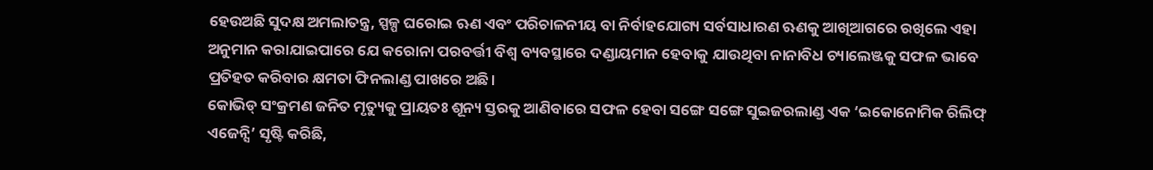ହେଉଅଛି ସୁଦକ୍ଷ ଅମଲାତନ୍ତ୍ର, ସ୍ପଳ୍ପ ଘରୋଇ ଋଣ ଏବଂ ପରିଚାଳନୀୟ ବା ନିର୍ବାହଯୋଗ୍ୟ ସର୍ବସାଧାରଣ ଋଣକୁ ଆଖିଆଗରେ ରଖିଲେ ଏହା ଅନୁମାନ କରାଯାଇପାରେ ଯେ କରୋନା ପରବର୍ତ୍ତୀ ବିଶ୍ୱ ବ୍ୟବସ୍ଥାରେ ଦଣ୍ଡାୟମାନ ହେବାକୁ ଯାଉଥିବା ନାନାବିଧ ଚ୍ୟାଲେଞ୍ଜକୁ ସଫଳ ଭାବେ ପ୍ରତିହତ କରିବାର କ୍ଷମତା ଫିନଲାଣ୍ଡ ପାଖରେ ଅଛି।
କୋଭିଡ୍ ସଂକ୍ରମଣ ଜନିତ ମୃତ୍ୟୁକୁ ପ୍ରାୟତଃ ଶୂନ୍ୟ ସ୍ତରକୁ ଆଣିବାରେ ସଫଳ ହେବା ସଙ୍ଗେ ସଙ୍ଗେ ସୁଇଜରଲାଣ୍ଡ ଏକ ‘ଇକୋନୋମିକ ରିଲିଫ୍ ଏଜେନ୍ସି’ ସୃଷ୍ଟି କରିଛି,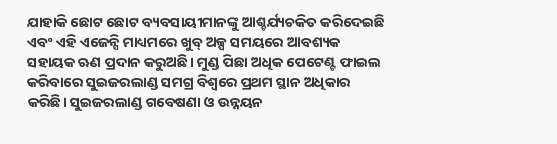ଯାହାକି ଛୋଟ ଛୋଟ ବ୍ୟବସାୟୀମାନଙ୍କୁ ଆଶ୍ଚର୍ଯ୍ୟଚକିତ କରିଦେଇଛି ଏବଂ ଏହି ଏଜେନ୍ସି ମାଧ୍ୟମରେ ଖୁବ୍ ଅଳ୍ପ ସମୟରେ ଆବଶ୍ୟକ ସହାୟକ ଋଣ ପ୍ରଦାନ କରୁଅଛି। ମୁଣ୍ଡ ପିଛା ଅଧିକ ପେଟେଣ୍ଟ ଫାଇଲ କରିବାରେ ସୁଇଜରଲାଣ୍ଡ ସମଗ୍ର ବିଶ୍ୱରେ ପ୍ରଥମ ସ୍ଥାନ ଅଧିକାର କରିଛି। ସୁଇଜରଲାଣ୍ଡ ଗବେଷଣା ଓ ଉନ୍ନୟନ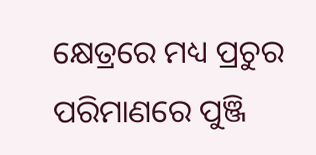କ୍ଷେତ୍ରରେ ମଧ୍ୟ ପ୍ରଚୁର ପରିମାଣରେ ପୁଞ୍ଜି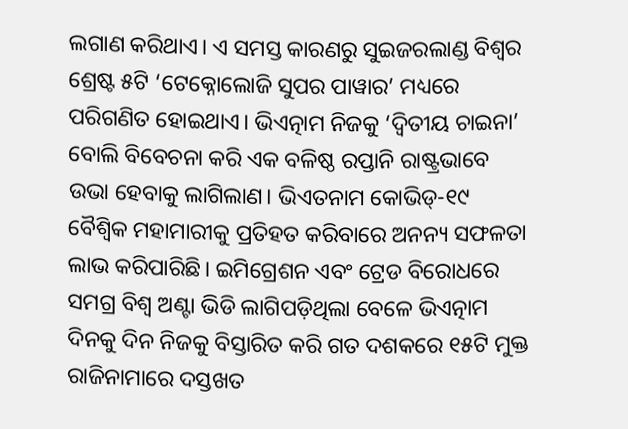ଲଗାଣ କରିଥାଏ। ଏ ସମସ୍ତ କାରଣରୁ ସୁଇଜରଲାଣ୍ଡ ବିଶ୍ୱର ଶ୍ରେଷ୍ଟ ୫ଟି ‘ଟେକ୍ନୋଲୋଜି ସୁପର ପାୱାର’ ମଧ୍ୟରେ ପରିଗଣିତ ହୋଇଥାଏ। ଭିଏତ୍ନାମ ନିଜକୁ ‘ଦ୍ୱିତୀୟ ଚାଇନା’ ବୋଲି ବିବେଚନା କରି ଏକ ବଳିଷ୍ଠ ରପ୍ତାନି ରାଷ୍ଟ୍ରଭାବେ ଉଭା ହେବାକୁ ଲାଗିଲାଣ। ଭିଏତନାମ କୋଭିଡ୍-୧୯ ବୈଶ୍ୱିକ ମହାମାରୀକୁ ପ୍ରତିହତ କରିବାରେ ଅନନ୍ୟ ସଫଳତା ଲାଭ କରିପାରିଛି। ଇମିଗ୍ରେଶନ ଏବଂ ଟ୍ରେଡ ବିରୋଧରେ ସମଗ୍ର ବିଶ୍ୱ ଅଣ୍ଟା ଭିଡି ଲାଗିପଡ଼ିଥିଲା ବେଳେ ଭିଏତ୍ନାମ ଦିନକୁ ଦିନ ନିଜକୁ ବିସ୍ତାରିତ କରି ଗତ ଦଶକରେ ୧୫ଟି ମୁକ୍ତ ରାଜିନାମାରେ ଦସ୍ତଖତ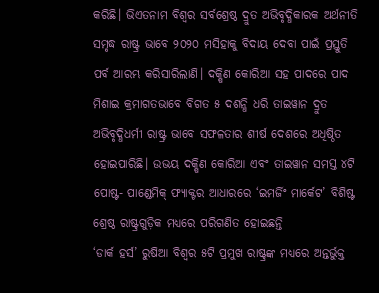କରିଛି। ଭିଏତନାମ ବିଶ୍ୱର ସର୍ବଶ୍ରେଷ୍ଠ ଦ୍ରୁତ ଅଭିବୃଦ୍ଧିକାରକ ଅର୍ଥନୀତି ସମୃଦ୍ଧ ରାଷ୍ଟ୍ର ଭାବେ ୨୦୨୦ ମସିହାକୁ ବିଦାୟ ଦେବା ପାଇଁ ପ୍ରସ୍ତୁତି ପର୍ବ ଆରମ୍ଭ କରିସାରିଲାଣି। ଦକ୍ଷିଣ କୋରିଆ ସହ ପାଦରେ ପାଦ ମିଶାଇ କ୍ରମାଗତଭାବେ ବିଗତ ୫ ଦଶନ୍ଧି ଧରି ତାଇୱାନ ଦ୍ରୁତ ଅଭିବୃଦ୍ଧିଧର୍ମୀ ରାଷ୍ଟ୍ର ଭାବେ ସଫଳତାର ଶୀର୍ଷ ଦେଶରେ ଅଧିଷ୍ଠିତ ହୋଇପାରିଛି। ଉଭୟ ଦକ୍ଷିଣ କୋରିଆ ଏବଂ ତାଇୱାନ ସମସ୍ତ ୪ଟି ପୋଷ୍ଟ- ପାଣ୍ଡେମିକ୍ ଫ୍ୟାକ୍ଟର ଆଧାରରେ ‘ଇମର୍ଜିଂ ମାର୍କେଟ’ ବିଶିଷ୍ଟ ଶ୍ରେଷ୍ଠ ରାଷ୍ଟ୍ରଗୁଡ଼ିକ ମଧ୍ୟରେ ପରିଗଣିତ ହୋଇଛନ୍ତି
‘ଡାର୍କ ହର୍ସ’ ରୁଷିଆ ବିଶ୍ୱର ୫ଟି ପ୍ରମୁଖ ରାଷ୍ଟ୍ରଙ୍କ ମଧ୍ୟରେ ଅନ୍ତର୍ଭୁକ୍ତ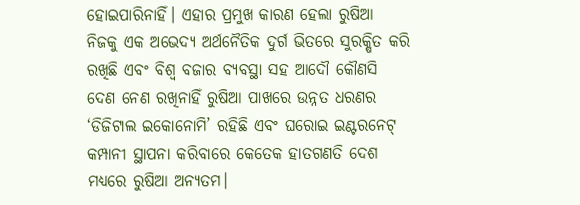ହୋଇପାରିନାହିଁ। ଏହାର ପ୍ରମୁଖ କାରଣ ହେଲା ରୁଷିଆ ନିଜକୁ ଏକ ଅଭେଦ୍ୟ ଅର୍ଥନୈତିକ ଦୁର୍ଗ ଭିତରେ ସୁରକ୍ଷିତ କରି ରଖିଛି ଏବଂ ବିଶ୍ୱ ବଜାର ବ୍ୟବସ୍ଥା ସହ ଆଦୌ କୌଣସି ଦେଣ ନେଣ ରଖିନାହିଁ ରୁଷିଆ ପାଖରେ ଉନ୍ନତ ଧରଣର ‘ଡିଜିଟାଲ ଇକୋନୋମି’ ରହିଛି ଏବଂ ଘରୋଇ ଇଣ୍ଟରନେଟ୍ କମ୍ପାନୀ ସ୍ଥାପନା କରିବାରେ କେତେକ ହାତଗଣତି ଦେଶ ମଧ୍ୟରେ ରୁଷିଆ ଅନ୍ୟତମ।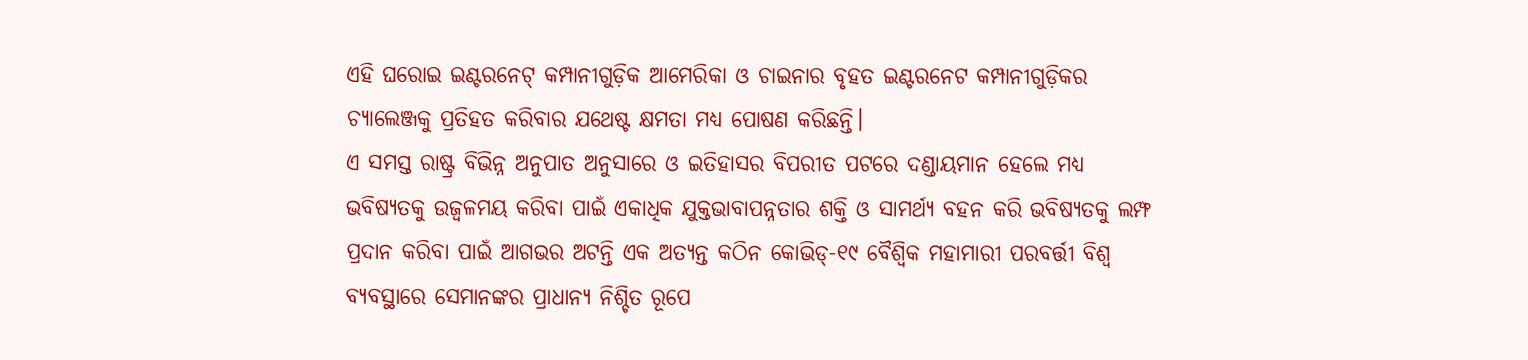ଏହି ଘରୋଇ ଇଣ୍ଟରନେଟ୍ କମ୍ପାନୀଗୁଡ଼ିକ ଆମେରିକା ଓ ଚାଇନାର ବୃହତ ଇଣ୍ଟରନେଟ କମ୍ପାନୀଗୁଡ଼ିକର ଚ୍ୟାଲେଞ୍ଜକୁ ପ୍ରତିହତ କରିବାର ଯଥେଷ୍ଟ କ୍ଷମତା ମଧ୍ୟ ପୋଷଣ କରିଛନ୍ତି।
ଏ ସମସ୍ତ ରାଷ୍ଟ୍ର ବିଭିନ୍ନ ଅନୁପାତ ଅନୁସାରେ ଓ ଇତିହାସର ବିପରୀତ ପଟରେ ଦଣ୍ଡାୟମାନ ହେଲେ ମଧ୍ୟ ଭବିଷ୍ୟତକୁ ଉଜ୍ୱଳମୟ କରିବା ପାଇଁ ଏକାଧିକ ଯୁକ୍ତଭାବାପନ୍ନତାର ଶକ୍ତି ଓ ସାମର୍ଥ୍ୟ ବହନ କରି ଭବିଷ୍ୟତକୁ ଲମ୍ଫ ପ୍ରଦାନ କରିବା ପାଇଁ ଆଗଭର ଅଟନ୍ତି ଏକ ଅତ୍ୟନ୍ତ କଠିନ କୋଭିଡ୍-୧୯ ବୈଶ୍ୱିକ ମହାମାରୀ ପରବର୍ତ୍ତୀ ବିଶ୍ୱ ବ୍ୟବସ୍ଥାରେ ସେମାନଙ୍କର ପ୍ରାଧାନ୍ୟ ନିଶ୍ଚିତ ରୂପେ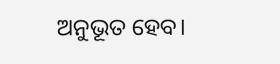ଅନୁଭୂତ ହେବ।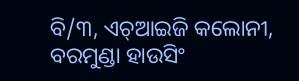ବି/୩, ଏଚ୍ଆଇଜି କଲୋନୀ, ବରମୁଣ୍ଡା ହାଉସିଂ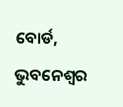ବୋର୍ଡ, ଭୁବନେଶ୍ୱର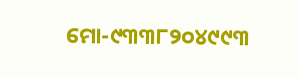ମୋ-୯୩୩୮୨୦୪୯୯୩